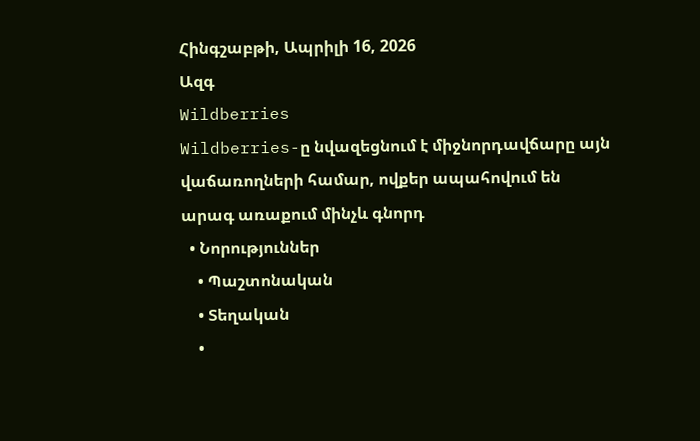Հինգշաբթի, Ապրիլի 16, 2026
Ազգ
Wildberries
Wildberries-ը նվազեցնում է միջնորդավճարը այն վաճառողների համար, ովքեր ապահովում են արագ առաքում մինչև գնորդ
  • Նորություններ
    • Պաշտոնական
    • Տեղական
    •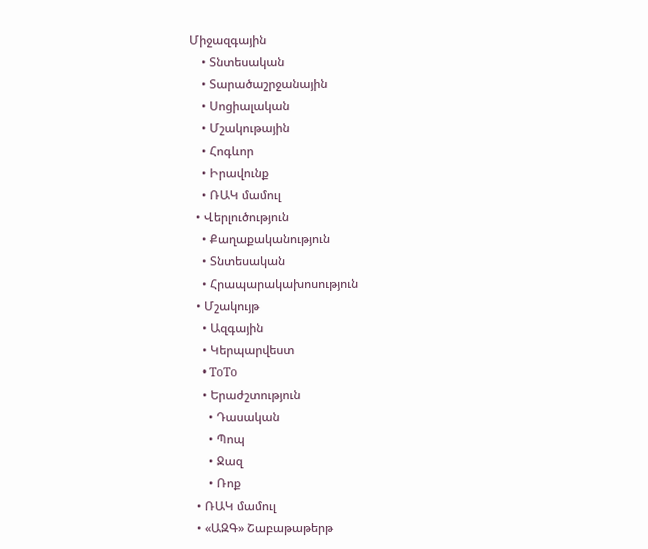Միջազգային
    • Տնտեսական
    • Տարածաշրջանային
    • Սոցիալական
    • Մշակութային
    • Հոգևոր
    • Իրավունք
    • ՌԱԿ մամուլ
  • Վերլուծություն
    • Քաղաքականություն
    • Տնտեսական
    • Հրապարակախոսություն
  • Մշակույթ
    • Ազգային
    • Կերպարվեստ
    • ToTo
    • Երաժշտություն
      • Դասական
      • Պոպ
      • Ջազ
      • Ռոք
  • ՌԱԿ մամուլ
  • «ԱԶԳ» Շաբաթաթերթ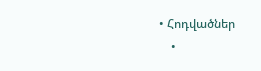• Հոդվածներ
    •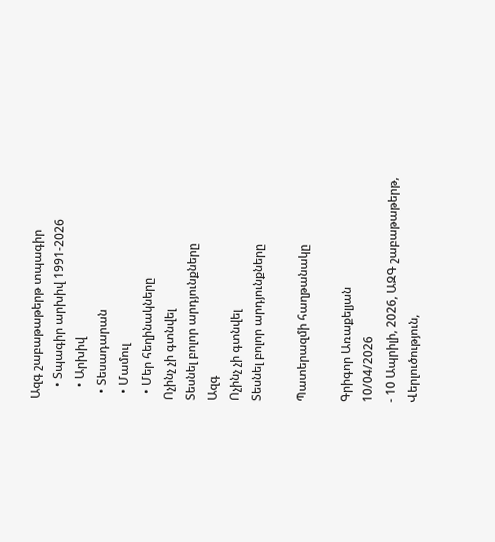Ազգ շաբաթաթերթ տպագիր
    • Տպագիր արխիվ 1991-2026
    • Արխիվ
  • Տեսադարան
  • Մամուլ
  • Մեր հեղինակները
Ոչինչ չի գտնվել
Տեսնել բոլոր արդյունքները
Ազգ
Ոչինչ չի գտնվել
Տեսնել բոլոր արդյունքները

Պատերազմի հաղթանակը

Գրիգոր Առաքելյան
10/04/2026
- 10 Ապրիլի, 2026, ԱԶԳ շաբաթաթերթ, Վերլուծություն,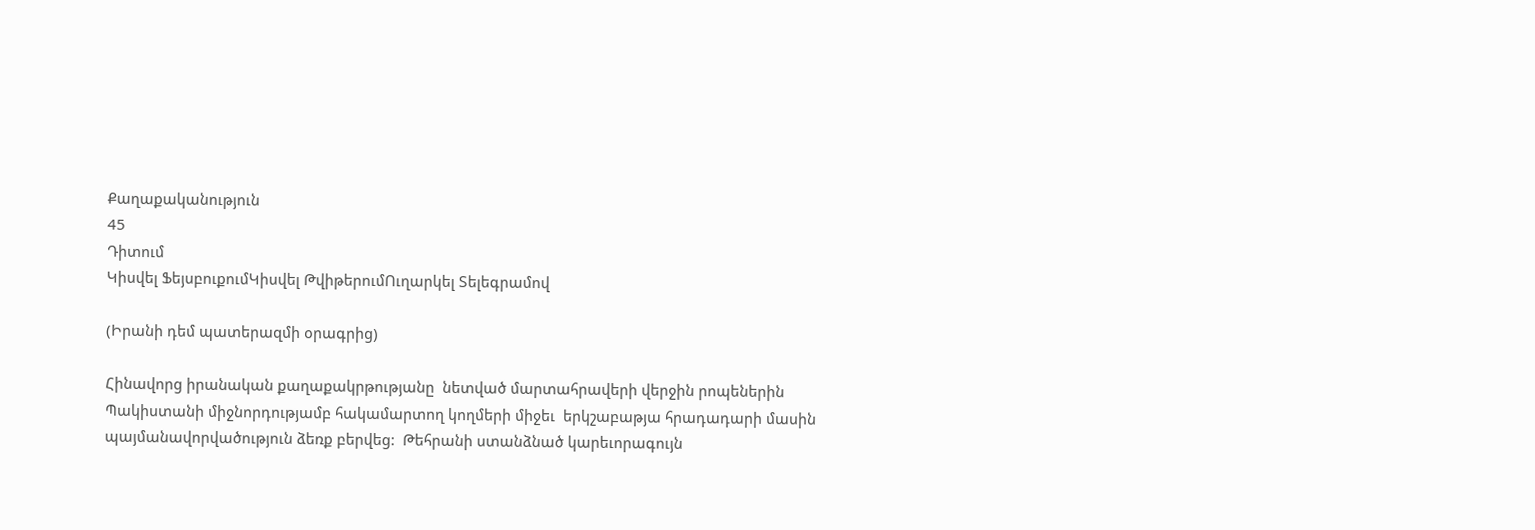Քաղաքականություն
45
Դիտում
Կիսվել ՖեյսբուքումԿիսվել ԹվիթերումՈւղարկել Տելեգրամով

(Իրանի դեմ պատերազմի օրագրից)

Հինավորց իրանական քաղաքակրթությանը  նետված մարտահրավերի վերջին րոպեներին Պակիստանի միջնորդությամբ հակամարտող կողմերի միջեւ  երկշաբաթյա հրադադարի մասին պայմանավորվածություն ձեռք բերվեց:  Թեհրանի ստանձնած կարեւորագույն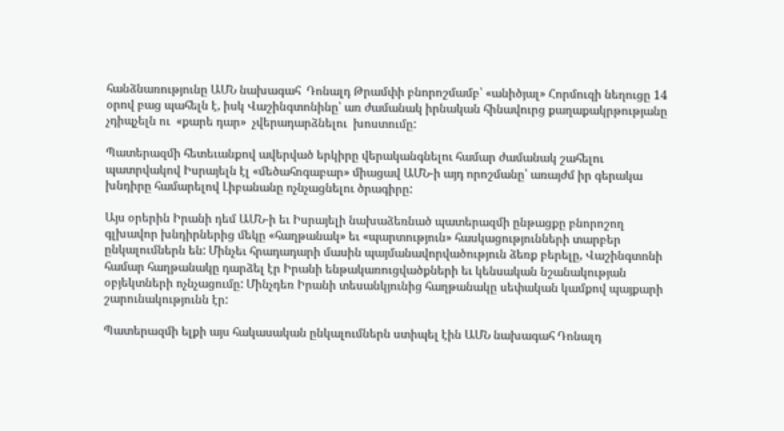հանձնառությունը ԱՄՆ նախագահ  Դոնալդ Թրամփի բնորոշմամբ՝ «անիծյալ» Հորմուզի նեղուցը 14 օրով բաց պահելն է, իսկ Վաշինգտոնինը՝ առ ժամանակ իրնական հինավուրց քաղաքակրթությանը չդիպչելն ու  «քարե դար»  չվերադարձնելու  խոստումը:

Պատերազմի հետեւանքով ավերված երկիրը վերականգնելու համար ժամանակ շահելու պատրվակով Իսրայելն էլ «մեծահոգաբար» միացավ ԱՄՆ-ի այդ որոշմանը՝ առայժմ իր գերակա խնդիրը համարելով Լիբանանը ոչնչացնելու ծրագիրը:

Այս օրերին Իրանի դեմ ԱՄՆ-ի եւ Իսրայելի նախաձեռնած պատերազմի ընթացքը բնորոշող գլխավոր խնդիրներից մեկը «հաղթանակ» եւ «պարտություն» հասկացությունների տարբեր ընկալումներն են: Մինչեւ հրադադարի մասին պայմանավորվածություն ձեռք բերելը, Վաշինգտոնի համար հաղթանակը դարձել էր Իրանի ենթակառուցվածքների եւ կենսական նշանակության օբյեկտների ոչնչացումը: Մինչդեռ Իրանի տեսանկյունից հաղթանակը սեփական կամքով պայքարի շարունակությունն էր:

Պատերազմի ելքի այս հակասական ընկալումներն ստիպել էին ԱՄՆ նախագահ Դոնալդ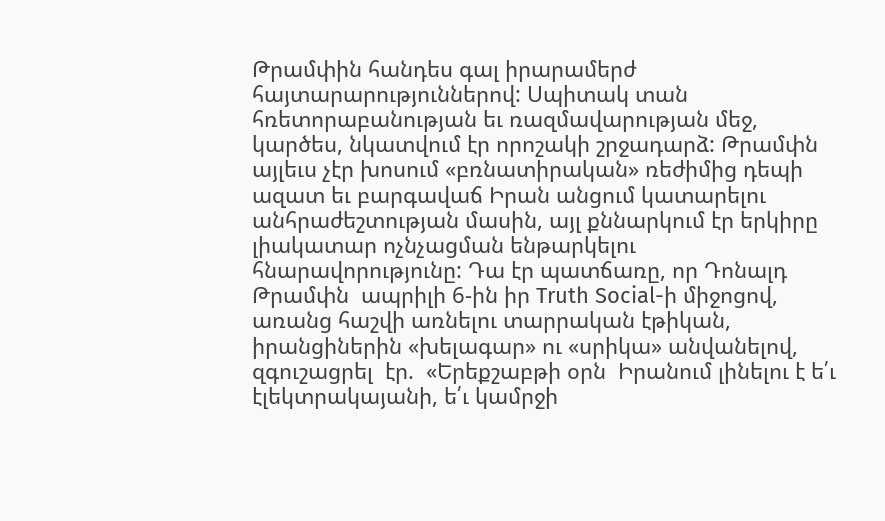Թրամփին հանդես գալ իրարամերժ հայտարարություններով: Սպիտակ տան հռետորաբանության եւ ռազմավարության մեջ, կարծես, նկատվում էր որոշակի շրջադարձ: Թրամփն այլեւս չէր խոսում «բռնատիրական» ռեժիմից դեպի ազատ եւ բարգավաճ Իրան անցում կատարելու անհրաժեշտության մասին, այլ քննարկում էր երկիրը լիակատար ոչնչացման ենթարկելու հնարավորությունը: Դա էր պատճառը, որ Դոնալդ Թրամփն  ապրիլի 6-ին իր Truth Social-ի միջոցով, առանց հաշվի առնելու տարրական էթիկան, իրանցիներին «խելագար» ու «սրիկա» անվանելով, զգուշացրել  էր.  «Երեքշաբթի օրն  Իրանում լինելու է ե՛ւ էլեկտրակայանի, ե՛ւ կամրջի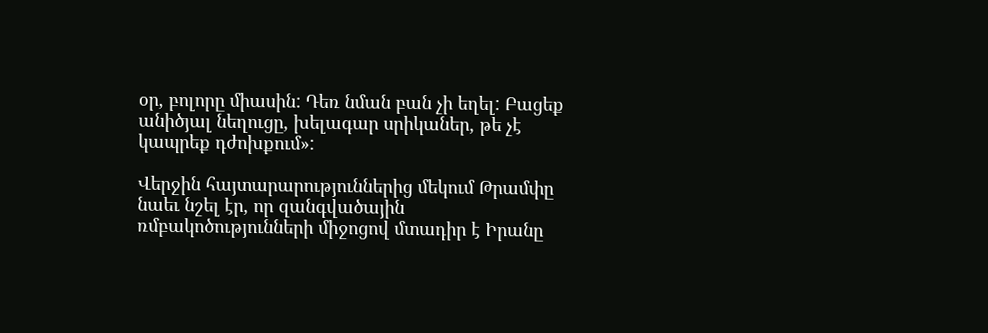օր, բոլորը միասին: Դեռ նման բան չի եղել: Բացեք անիծյալ նեղուցը, խելագար սրիկաներ, թե չէ կապրեք դժոխքում»:

Վերջին հայտարարություններից մեկում Թրամփը նաեւ նշել էր, որ զանգվածային ռմբակոծությունների միջոցով մտադիր է Իրանը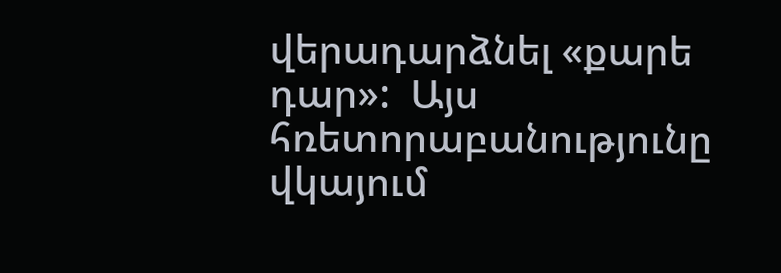վերադարձնել «քարե դար»:  Այս հռետորաբանությունը վկայում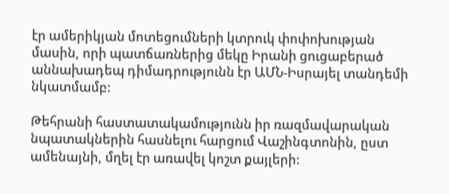էր ամերիկյան մոտեցումների կտրուկ փոփոխության մասին, որի պատճառներից մեկը Իրանի ցուցաբերած աննախադեպ դիմադրությունն էր ԱՄՆ-Իսրայել տանդեմի նկատմամբ:

Թեհրանի հաստատակամությունն իր ռազմավարական նպատակներին հասնելու հարցում Վաշինգտոնին, ըստ ամենայնի, մղել էր առավել կոշտ քայլերի: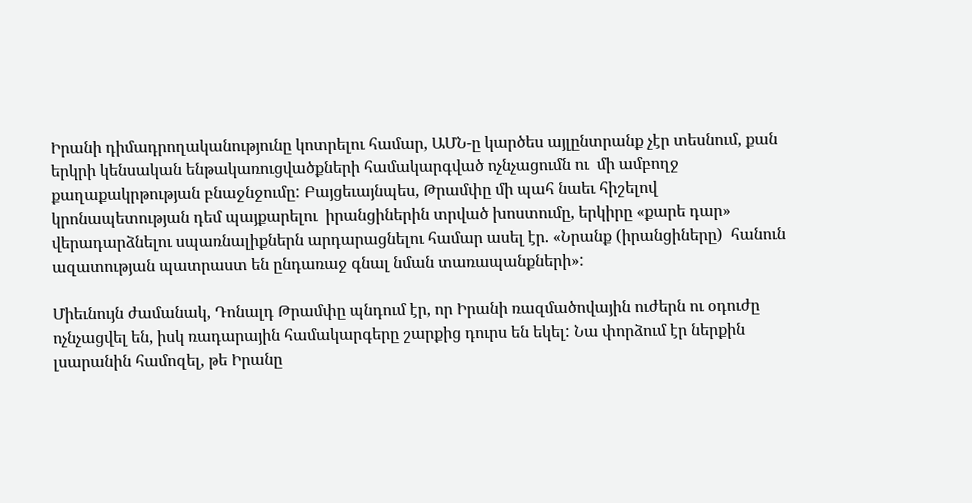Իրանի դիմադրողականությունը կոտրելու համար, ԱՄՆ-ը կարծես այլընտրանք չէր տեսնում, քան երկրի կենսական ենթակառուցվածքների համակարգված ոչնչացումն ու  մի ամբողջ քաղաքակրթության բնաջնջումը: Բայցեւայնպես, Թրամփը մի պահ նաեւ հիշելով կրոնապետության դեմ պայքարելու  իրանցիներին տրված խոստումը, երկիրը «քարե դար» վերադարձնելու սպառնալիքներն արդարացնելու համար ասել էր. «Նրանք (իրանցիները)  հանուն ազատության պատրաստ են ընդառաջ գնալ նման տառապանքների»:

Միեւնույն ժամանակ, Դոնալդ Թրամփը պնդում էր, որ Իրանի ռազմածովային ուժերն ու օդուժը ոչնչացվել են, իսկ ռադարային համակարգերը շարքից դուրս են եկել: Նա փորձում էր ներքին լսարանին համոզել, թե Իրանը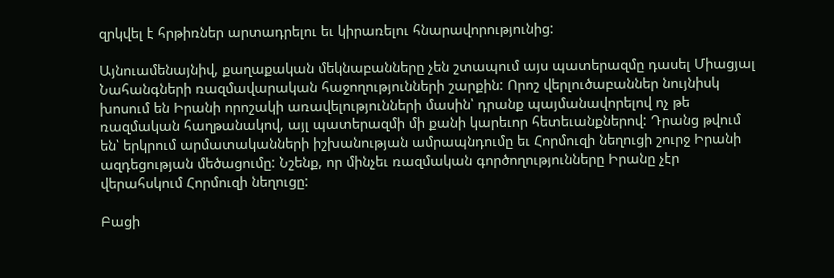զրկվել է հրթիռներ արտադրելու եւ կիրառելու հնարավորությունից:

Այնուամենայնիվ, քաղաքական մեկնաբանները չեն շտապում այս պատերազմը դասել Միացյալ Նահանգների ռազմավարական հաջողությունների շարքին: Որոշ վերլուծաբաններ նույնիսկ խոսում են Իրանի որոշակի առավելությունների մասին՝ դրանք պայմանավորելով ոչ թե ռազմական հաղթանակով, այլ պատերազմի մի քանի կարեւոր հետեւանքներով: Դրանց թվում են՝ երկրում արմատականների իշխանության ամրապնդումը եւ Հորմուզի նեղուցի շուրջ Իրանի ազդեցության մեծացումը: Նշենք, որ մինչեւ ռազմական գործողությունները Իրանը չէր վերահսկում Հորմուզի նեղուցը:

Բացի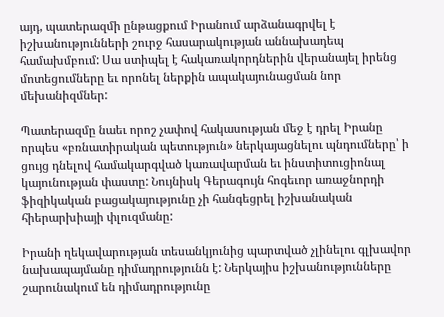այդ, պատերազմի ընթացքում Իրանում արձանագրվել է իշխանությունների շուրջ հասարակության աննախադեպ համախմբում: Սա ստիպել է հակառակորդներին վերանայել իրենց մոտեցումները եւ որոնել ներքին ապակայունացման նոր մեխանիզմներ:

Պատերազմը նաեւ որոշ չափով հակասության մեջ է դրել Իրանը որպես «բռնատիրական պետություն» ներկայացնելու պնդումները՝ ի ցույց դնելով համակարգված կառավարման եւ ինստիտուցիոնալ կայունության փաստը: Նույնիսկ Գերագույն հոգեւոր առաջնորդի ֆիզիկական բացակայությունը չի հանգեցրել իշխանական հիերարխիայի փլուզմանը:

Իրանի ղեկավարության տեսանկյունից պարտված չլինելու գլխավոր նախապայմանը դիմադրությունն է: Ներկայիս իշխանությունները շարունակում են դիմադրությունը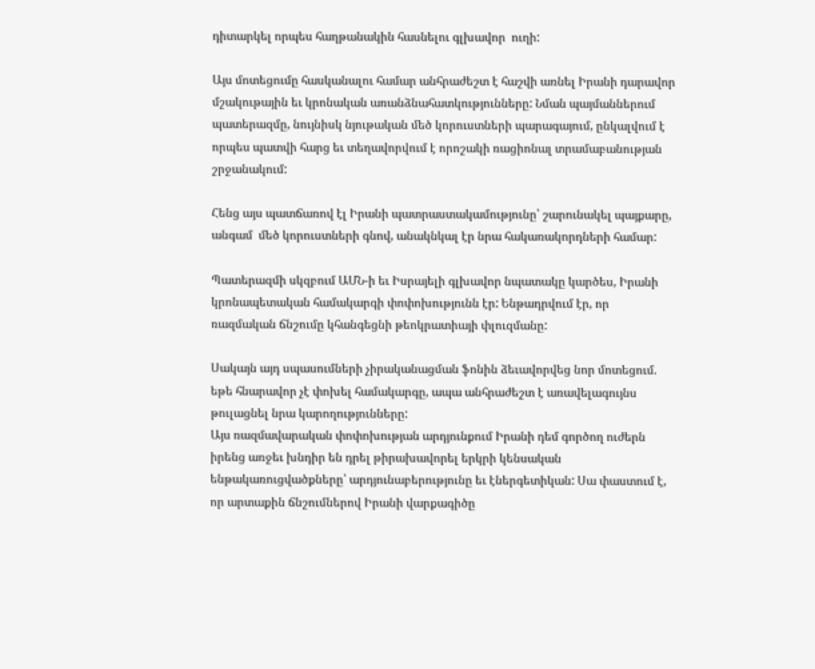դիտարկել որպես հաղթանակին հասնելու գլխավոր  ուղի:

Այս մոտեցումը հասկանալու համար անհրաժեշտ է հաշվի առնել Իրանի դարավոր մշակութային եւ կրոնական առանձնահատկությունները: Նման պայմաններում պատերազմը, նույնիսկ նյութական մեծ կորուստների պարագայում, ընկալվում է որպես պատվի հարց եւ տեղավորվում է որոշակի ռացիոնալ տրամաբանության շրջանակում:

Հենց այս պատճառով էլ Իրանի պատրաստակամությունը՝ շարունակել պայքարը, անգամ  մեծ կորուստների գնով, անակնկալ էր նրա հակառակորդների համար:

Պատերազմի սկզբում ԱՄՆ-ի եւ Իսրայելի գլխավոր նպատակը կարծես, Իրանի կրոնապետական համակարգի փոփոխությունն էր: Ենթադրվում էր, որ ռազմական ճնշումը կհանգեցնի թեոկրատիայի փլուզմանը:

Սակայն այդ սպասումների չիրականացման ֆոնին ձեւավորվեց նոր մոտեցում. եթե հնարավոր չէ փոխել համակարգը, ապա անհրաժեշտ է առավելագույնս թուլացնել նրա կարողությունները:
Այս ռազմավարական փոփոխության արդյունքում Իրանի դեմ գործող ուժերն  իրենց առջեւ խնդիր են դրել թիրախավորել երկրի կենսական ենթակառուցվածքները՝ արդյունաբերությունը եւ էներգետիկան: Սա փաստում է, որ արտաքին ճնշումներով Իրանի վարքագիծը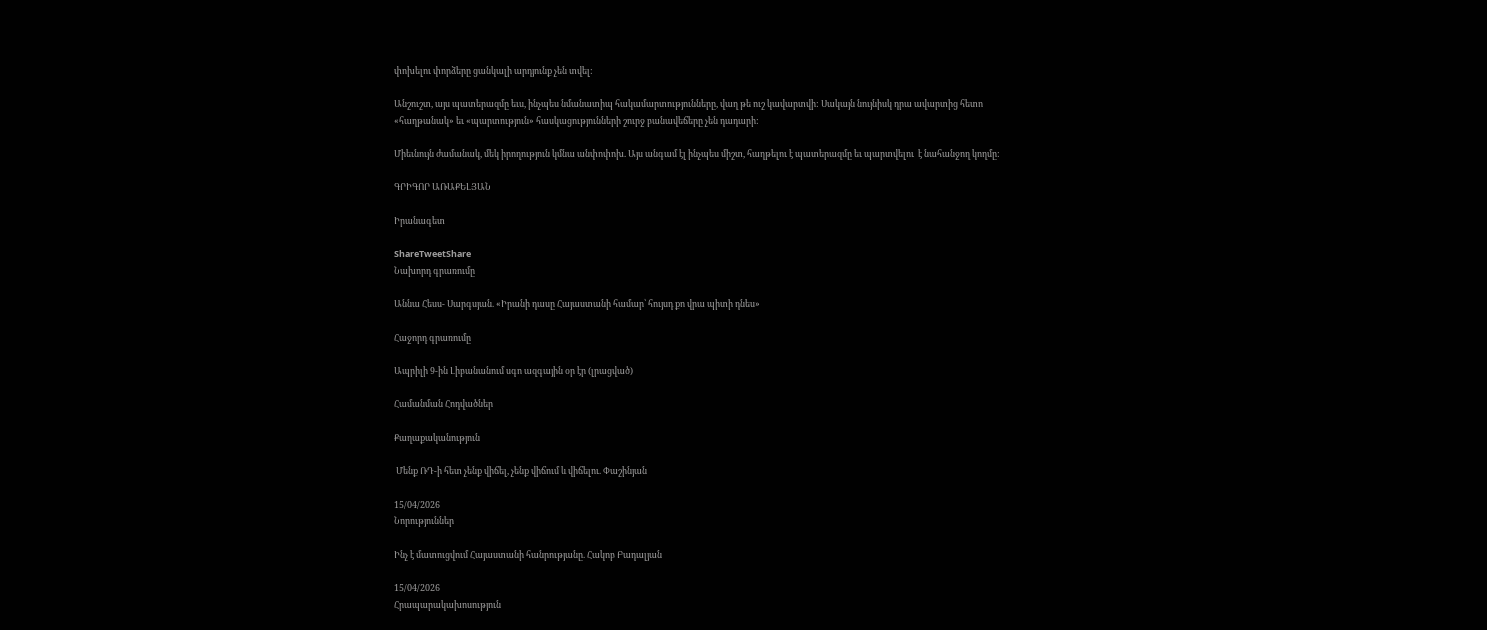փոխելու փորձերը ցանկալի արդյունք չեն տվել:

Անշուշտ, այս պատերազմը եւս, ինչպես նմանատիպ հակամարտությունները, վաղ թե ուշ կավարտվի: Սակայն նույնիսկ դրա ավարտից հետո «հաղթանակ» եւ «պարտություն» հասկացությունների շուրջ բանավեճերը չեն դադարի:

Միեւնույն ժամանակ, մեկ իրողություն կմնա անփոփոխ. Այս անգամ էլ ինչպես միշտ, հաղթելու է պատերազմը եւ պարտվելու  է նահանջող կողմը:

ԳՐԻԳՈՐ ԱՌԱՔԵԼՅԱՆ

Իրանագետ

ShareTweetShare
Նախորդ գրառումը

Աննա Հեսս- Սարգսյան. «Իրանի դասը Հայաստանի համար՝ հույսդ քո վրա պիտի դնես»

Հաջորդ գրառումը

Ապրիլի 9-ին Լիբանանում սգո ազգային օր էր (լրացված)

Համանման Հոդվածներ

Քաղաքականություն

 Մենք ՌԴ-ի հետ չենք վիճել, չենք վիճում և վիճելու. Փաշինյան

15/04/2026
Նորություններ

Ինչ է մատուցվում Հայաստանի հանրությանը. Հակոբ Բադալյան

15/04/2026
Հրապարակախոսություն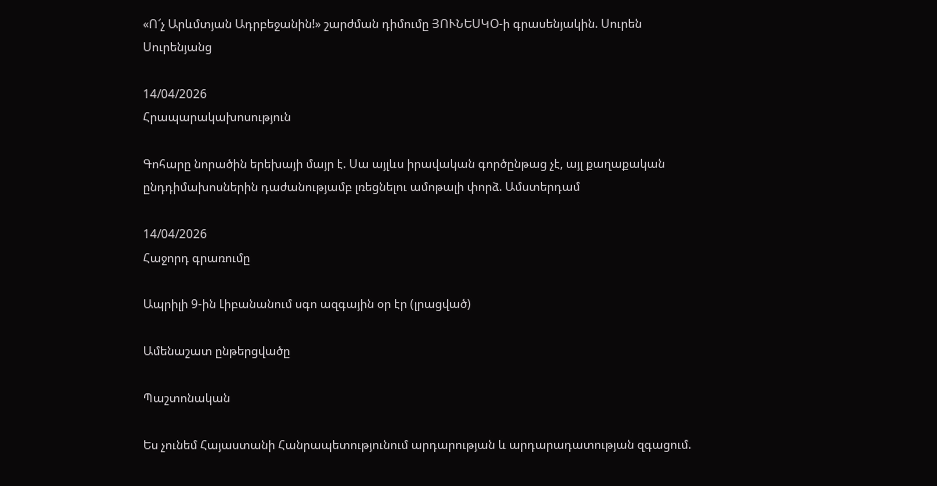«Ո՜չ Արևմտյան Ադրբեջանին!» շարժման դիմումը ՅՈՒՆԵՍԿՕ-ի գրասենյակին. Սուրեն Սուրենյանց

14/04/2026
Հրապարակախոսություն

Գոհարը նորածին երեխայի մայր է. Սա այլևս իրավական գործընթաց չէ, այլ քաղաքական ընդդիմախոսներին դաժանությամբ լռեցնելու ամոթալի փորձ. Ամստերդամ

14/04/2026
Հաջորդ գրառումը

Ապրիլի 9-ին Լիբանանում սգո ազգային օր էր (լրացված)

Ամենաշատ ընթերցվածը

Պաշտոնական

Ես չունեմ Հայաստանի Հանրապետությունում արդարության և արդարադատության զգացում.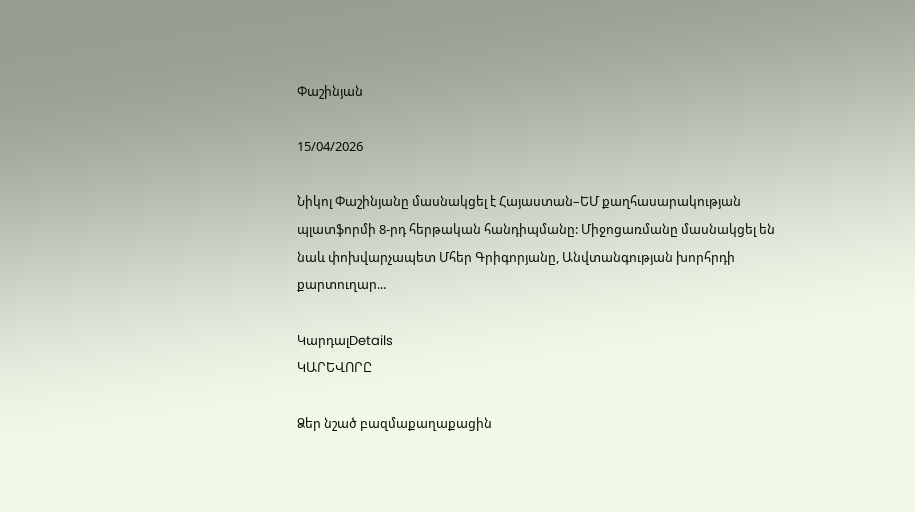Փաշինյան

15/04/2026

Նիկոլ Փաշինյանը մասնակցել է Հայաստան–ԵՄ քաղհասարակության պլատֆորմի 8-րդ հերթական հանդիպմանը: Միջոցառմանը մասնակցել են նաև փոխվարչապետ Մհեր Գրիգորյանը, Անվտանգության խորհրդի քարտուղար...

ԿարդալDetails
ԿԱՐԵՎՈՐԸ

Ձեր նշած բազմաքաղաքացին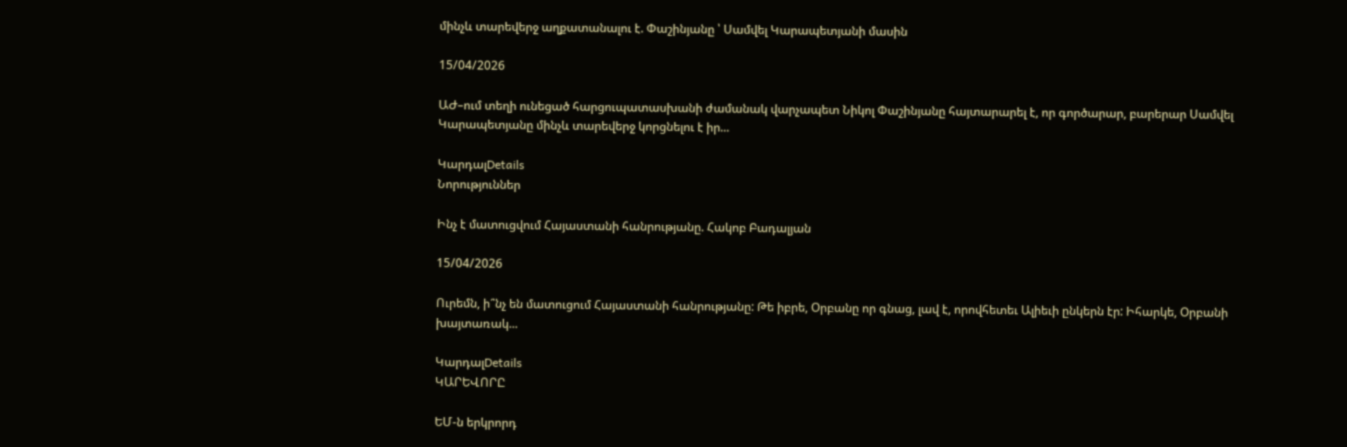մինչև տարեվերջ աղքատանալու է. Փաշինյանը ՝ Սամվել Կարապետյանի մասին

15/04/2026

ԱԺ–ում տեղի ունեցած հարցուպատասխանի ժամանակ վարչապետ Նիկոլ Փաշինյանը հայտարարել է, որ գործարար, բարերար Սամվել Կարապետյանը մինչև տարեվերջ կորցնելու է իր...

ԿարդալDetails
Նորություններ

Ինչ է մատուցվում Հայաստանի հանրությանը. Հակոբ Բադալյան

15/04/2026

Ուրեմն, ի՞նչ են մատուցում Հայաստանի հանրությանը: Թե իբրե, Օրբանը որ գնաց, լավ է, որովհետեւ Ալիեւի ընկերն էր: Իհարկե, Օրբանի խայտառակ...

ԿարդալDetails
ԿԱՐԵՎՈՐԸ

ԵՄ-ն երկրորդ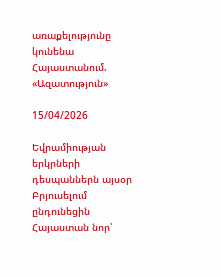առաքելությունը կունենա Հայաստանում. «Ազատություն»

15/04/2026

Եվրամիության երկրների դեսպաններն այսօր Բրյուսելում ընդունեցին Հայաստան նոր՝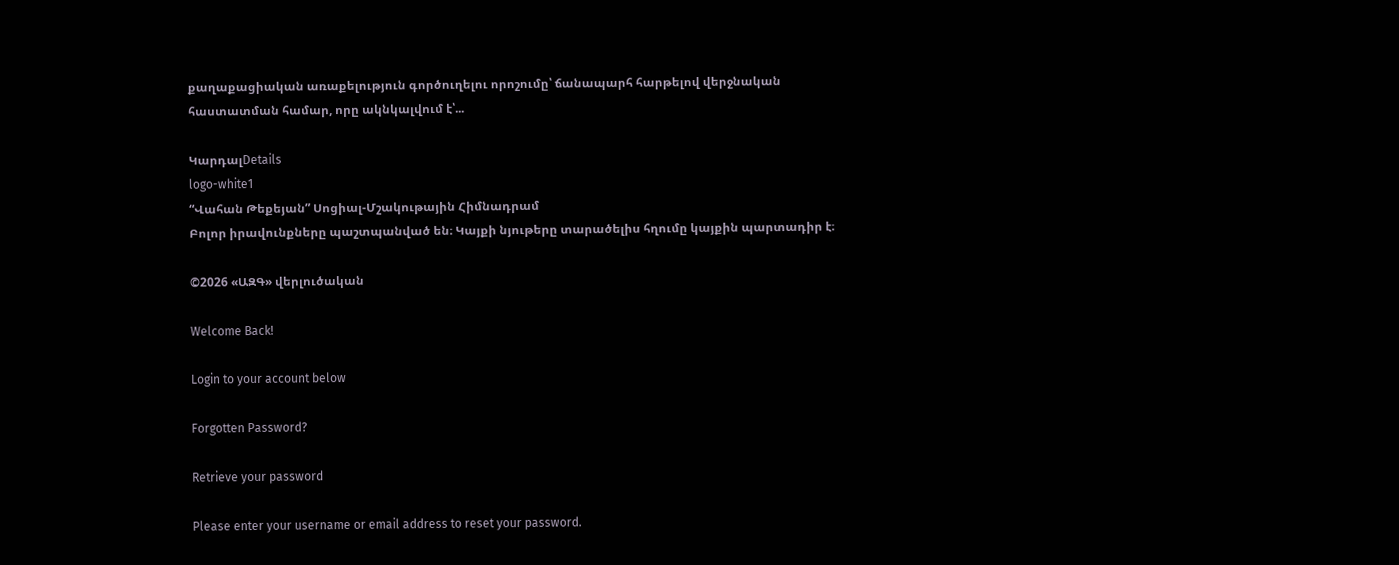քաղաքացիական առաքելություն գործուղելու որոշումը՝ ճանապարհ հարթելով վերջնական հաստատման համար, որը ակնկալվում է՝...

ԿարդալDetails
logo-white1
“Վահան Թեքեյան” Սոցիալ-Մշակութային Հիմնադրամ
Բոլոր իրավունքները պաշտպանված են։ Կայքի նյութերը տարածելիս հղումը կայքին պարտադիր է։

©2026 «ԱԶԳ» վերլուծական

Welcome Back!

Login to your account below

Forgotten Password?

Retrieve your password

Please enter your username or email address to reset your password.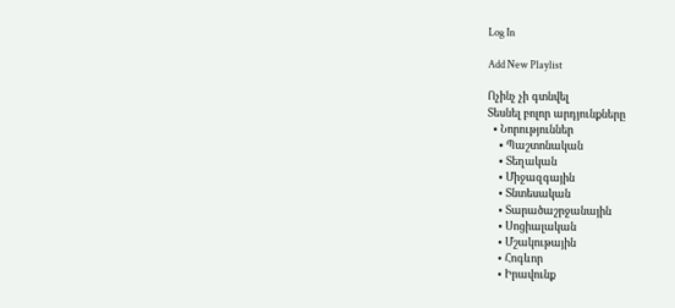Log In

Add New Playlist

Ոչինչ չի գտնվել
Տեսնել բոլոր արդյունքները
  • Նորություններ
    • Պաշտոնական
    • Տեղական
    • Միջազգային
    • Տնտեսական
    • Տարածաշրջանային
    • Սոցիալական
    • Մշակութային
    • Հոգևոր
    • Իրավունք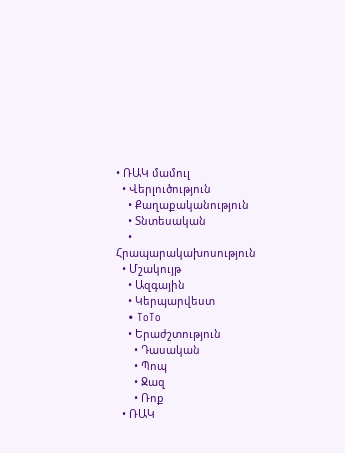• ՌԱԿ մամուլ
  • Վերլուծություն
    • Քաղաքականություն
    • Տնտեսական
    • Հրապարակախոսություն
  • Մշակույթ
    • Ազգային
    • Կերպարվեստ
    • ToTo
    • Երաժշտություն
      • Դասական
      • Պոպ
      • Ջազ
      • Ռոք
  • ՌԱԿ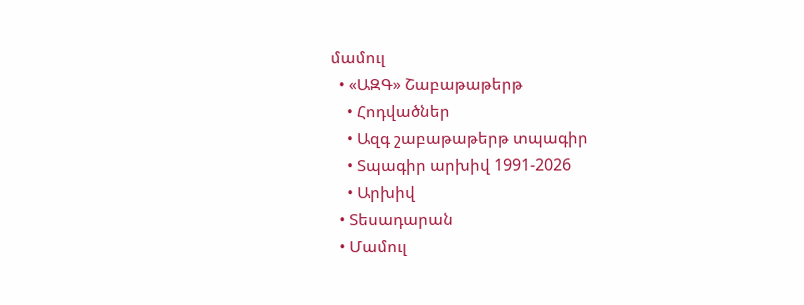մամուլ
  • «ԱԶԳ» Շաբաթաթերթ
    • Հոդվածներ
    • Ազգ շաբաթաթերթ տպագիր
    • Տպագիր արխիվ 1991-2026
    • Արխիվ
  • Տեսադարան
  • Մամուլ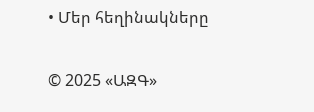• Մեր հեղինակները

© 2025 «ԱԶԳ»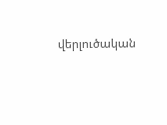վերլուծական